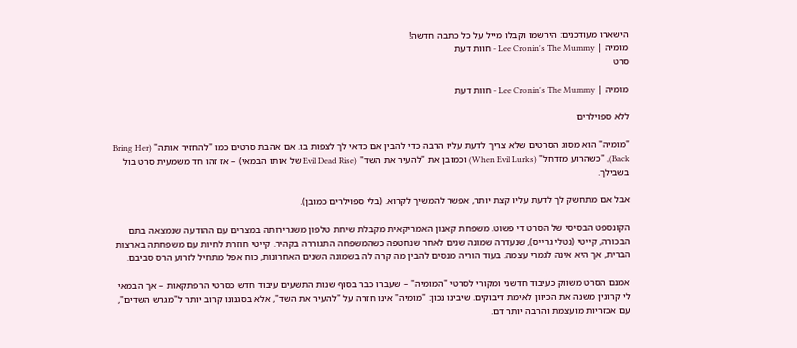הישארו מעודכנים: הירשמו וקבלו מייל על כל כתבה חדשה!
מומיה | Lee Cronin's The Mummy - חוות דעת
סרט

מומיה | Lee Cronin's The Mummy - חוות דעת

ללא ספוילרים

"מומיה" הוא מסוג הסרטים שלא צריך לדעת עליו הרבה כדי להבין אם כדאי לך לצפות בו. אם אהבת סרטים כמו "להחזיר אותה" (Bring Her Back), "כשהרוע מזדחל" (When Evil Lurks) וכמובן את "להעיר את השד" (Evil Dead Rise של אותו הבמאי) – אז זהו חד משמעית סרט בול בשבילך.

אבל אם מתחשק לך לדעת עליו קצת יותר, אפשר להמשיך לקרוא. (בלי ספוילרים כמובן).

הקונספט הבסיסי של הסרט די פשוט. משפחת קאנון האמריקאית מקבלת שיחת טלפון משגרירותה במצרים עם ההודעה שנמצאה בתם הבכורה, קייטי (נטלי גרייס), שנעדרה שמונה שנים לאחר שנחטפה כשהמשפחה התגוררה בקהיר. קייטי חוזרת לחיות עם משפחתה בארצות הברית, אך היא אינה לגמרי עצמה. בעוד הוריה מנסים להבין מה קרה לה בשמונה השנים האחרונות, כוח אפל מתחיל לזרוע הרס סביבם.

אמנם הסרט משווק כעיבוד חדשני ומקורי לסרטי "המומיה" – שעברו כבר בסוף שנות התשעים עיבוד חדש כסרטי הרפתקאות – אך הבמאי לי קרונין משנה את הכיוון לאימת דיבוקים. שיבינו נכון: "מומיה" אינו חזרה על "להעיר את השד", אלא בסגנונו קרוב יותר ל"מגרש השדים", עם אכזריות מועצמת והרבה יותר דם.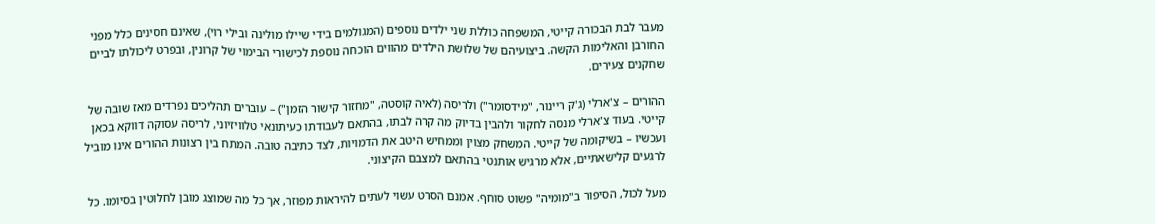מעבר לבת הבכורה קייטי, המשפחה כוללת שני ילדים נוספים (המגולמים בידי שיילו מולינה ובילי רוי), שאינם חסינים כלל מפני החורבן והאלימות הקשה. ביצועיהם של שלושת הילדים מהווים הוכחה נוספת לכישורי הבימוי של קרונין, ובפרט ליכולתו לביים שחקנים צעירים.

ההורים – צ'ארלי (ג'ק ריינור, "מידסומר") ולריסה (לאיה קוסטה, "מחזור קישור הזמן") – עוברים תהליכים נפרדים מאז שובה של קייטי. בעוד צ'ארלי מנסה לחקור ולהבין בדיוק מה קרה לבתו, בהתאם לעבודתו כעיתונאי טלוויזיוני, לריסה עסוקה דווקא בכאן ועכשיו – בשיקומה של קייטי. המשחק מצוין וממחיש היטב את הדמויות, לצד כתיבה טובה. המתח בין רצונות ההורים אינו מוביל לרגעים קלישאתיים, אלא מרגיש אותנטי בהתאם למצבם הקיצוני.

מעל לכול, הסיפור ב"מומיה" פשוט סוחף. אמנם הסרט עשוי לעתים להיראות מפוזר, אך כל מה שמוצג מובן לחלוטין בסיומו. כל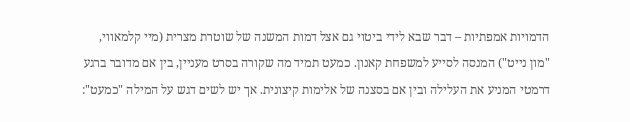הדמויות אמפתיות – דבר שבא לידי ביטוי גם אצל דמות המשנה של שוטרת מצרית (מיי קלמאווי, "מון נייט") המנסה לסייע למשפחת קאנון. כמעט תמיד מה שקורה בסרט מעניין, בין אם מדובר ברגע דרמטי המניע את העלילה ובין אם בסצנה של אלימות קיצונית. אך יש לשים דגש על המילה "כמעט":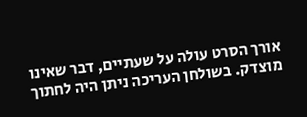אורך הסרט עולה על שעתיים, דבר שאינו מוצדק. בשולחן העריכה ניתן היה לחתוך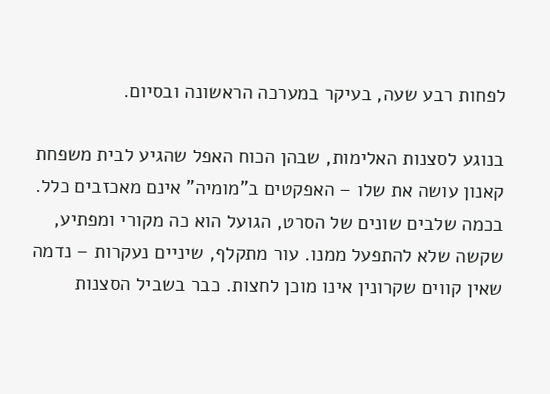לפחות רבע שעה, בעיקר במערכה הראשונה ובסיום.

בנוגע לסצנות האלימות, שבהן הכוח האפל שהגיע לבית משפחת קאנון עושה את שלו – האפקטים ב"מומיה" אינם מאכזבים כלל. בכמה שלבים שונים של הסרט, הגועל הוא כה מקורי ומפתיע, שקשה שלא להתפעל ממנו. עור מתקלף, שיניים נעקרות – נדמה שאין קווים שקרונין אינו מוכן לחצות. כבר בשביל הסצנות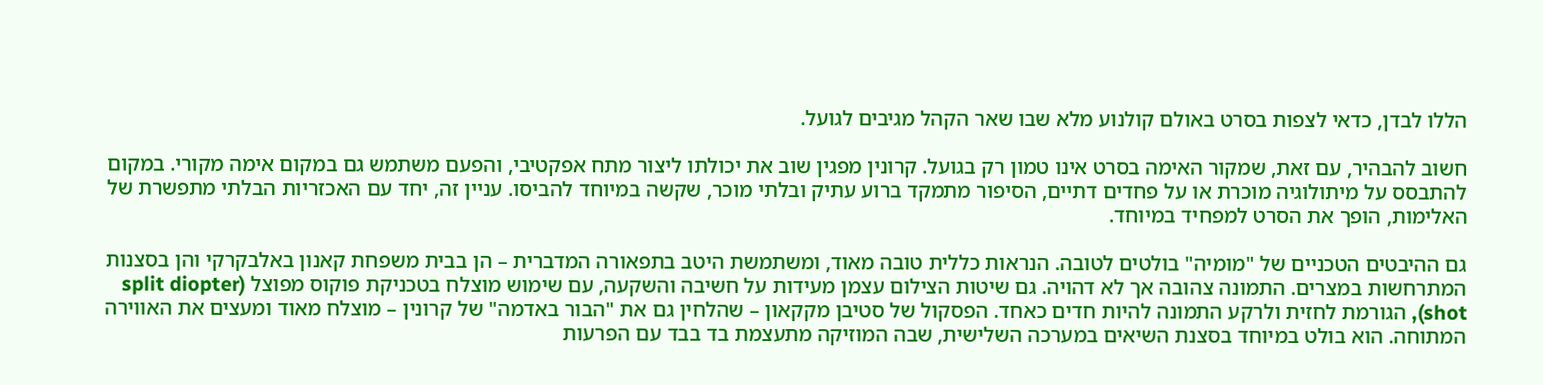הללו לבדן, כדאי לצפות בסרט באולם קולנוע מלא שבו שאר הקהל מגיבים לגועל.

חשוב להבהיר, עם זאת, שמקור האימה בסרט אינו טמון רק בגועל. קרונין מפגין שוב את יכולתו ליצור מתח אפקטיבי, והפעם משתמש גם במקום אימה מקורי. במקום להתבסס על מיתולוגיה מוכרת או על פחדים דתיים, הסיפור מתמקד ברוע עתיק ובלתי מוכר, שקשה במיוחד להביסו. עניין זה, יחד עם האכזריות הבלתי מתפשרת של האלימות, הופך את הסרט למפחיד במיוחד.

גם ההיבטים הטכניים של "מומיה" בולטים לטובה. הנראות כללית טובה מאוד, ומשתמשת היטב בתפאורה המדברית – הן בבית משפחת קאנון באלבקרקי והן בסצנות המתרחשות במצרים. התמונה צהובה אך לא דהויה. גם שיטות הצילום עצמן מעידות על חשיבה והשקעה, עם שימוש מוצלח בטכניקת פוקוס מפוצל (split diopter shot), הגורמת לחזית ולרקע התמונה להיות חדים כאחד. הפסקול של סטיבן מקקאון – שהלחין גם את "הבור באדמה" של קרונין – מוצלח מאוד ומעצים את האווירה המתוחה. הוא בולט במיוחד בסצנת השיאים במערכה השלישית, שבה המוזיקה מתעצמת בד בבד עם הפרעות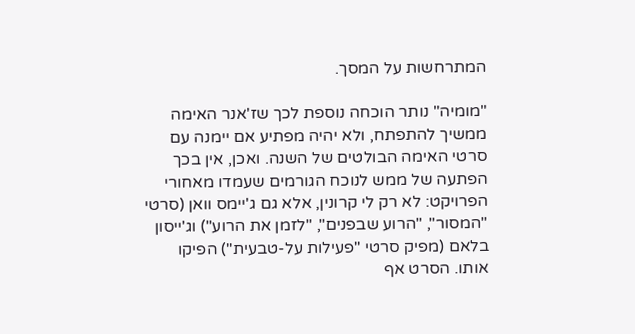המתרחשות על המסך.

"מומיה" נותר הוכחה נוספת לכך שז'אנר האימה ממשיך להתפתח, ולא יהיה מפתיע אם יימנה עם סרטי האימה הבולטים של השנה. ואכן, אין בכך הפתעה של ממש לנוכח הגורמים שעמדו מאחורי הפרויקט: לא רק לי קרונין, אלא גם ג'יימס וואן (סרטי "המסור", "הרוע שבפנים", "לזמן את הרוע") וג'ייסון בלאם (מפיק סרטי "פעילות על-טבעית") הפיקו אותו. הסרט אף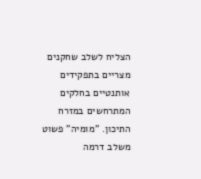הצליח לשלב שחקנים מצריים בתפקידים אותנטיים בחלקים המתרחשים במזרח התיכון. "מומיה" פשוט משלב דרמה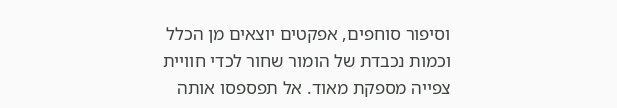וסיפור סוחפים, אפקטים יוצאים מן הכלל וכמות נכבדת של הומור שחור לכדי חוויית צפייה מספקת מאוד. אל תפספסו אותה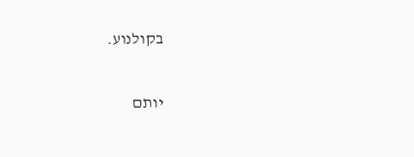בקולנוע.

יותם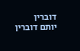דוברין
יותם דוברין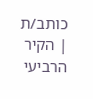כותב/ת | הקיר הרביעי